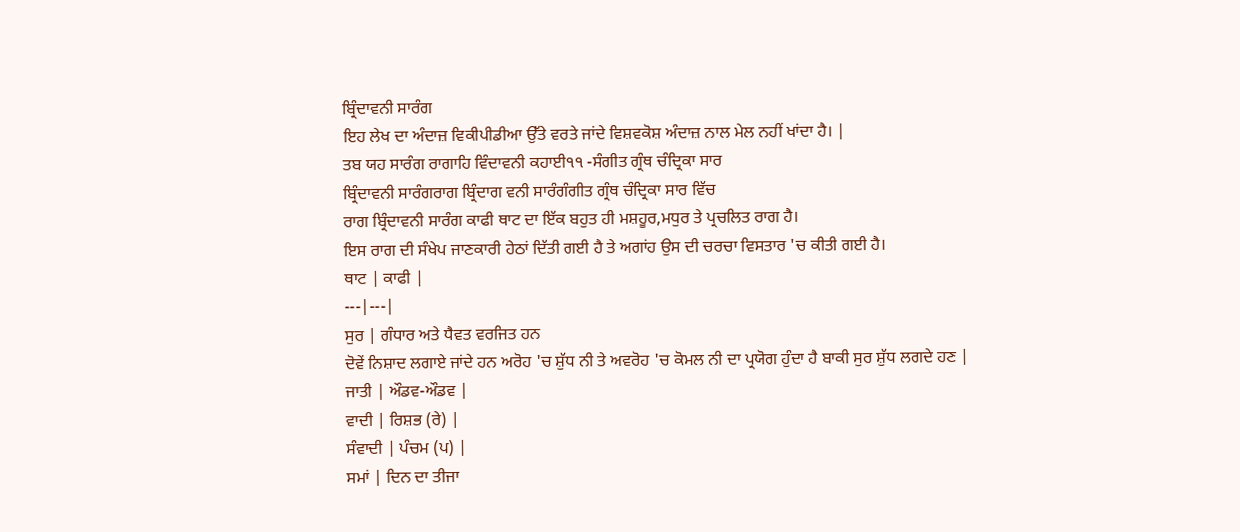ਬ੍ਰਿੰਦਾਵਨੀ ਸਾਰੰਗ
ਇਹ ਲੇਖ ਦਾ ਅੰਦਾਜ਼ ਵਿਕੀਪੀਡੀਆ ਉੱਤੇ ਵਰਤੇ ਜਾਂਦੇ ਵਿਸ਼ਵਕੋਸ਼ ਅੰਦਾਜ਼ ਨਾਲ ਮੇਲ ਨਹੀਂ ਖਾਂਦਾ ਹੈ। |
ਤਬ ਯਹ ਸਾਰੰਗ ਰਾਗਾਹਿ ਵਿੰਦਾਵਨੀ ਕਹਾਈ੧੧ -ਸੰਗੀਤ ਗ੍ਰੰਥ ਚੰਦ੍ਰਿਕਾ ਸਾਰ
ਬ੍ਰਿੰਦਾਵਨੀ ਸਾਰੰਗਰਾਗ ਬ੍ਰਿੰਦਾਗ ਵਨੀ ਸਾਰੰਗੰਗੀਤ ਗ੍ਰੰਥ ਚੰਦ੍ਰਿਕਾ ਸਾਰ ਵਿੱਚ
ਰਾਗ ਬ੍ਰਿੰਦਾਵਨੀ ਸਾਰੰਗ ਕਾਫੀ ਥਾਟ ਦਾ ਇੱਕ ਬਹੁਤ ਹੀ ਮਸ਼ਹੂਰ,ਮਧੁਰ ਤੇ ਪ੍ਰਚਲਿਤ ਰਾਗ ਹੈ।
ਇਸ ਰਾਗ ਦੀ ਸੰਖੇਪ ਜਾਣਕਾਰੀ ਹੇਠਾਂ ਦਿੱਤੀ ਗਈ ਹੈ ਤੇ ਅਗਾਂਹ ਉਸ ਦੀ ਚਰਚਾ ਵਿਸਤਾਰ 'ਚ ਕੀਤੀ ਗਈ ਹੈ।
ਥਾਟ | ਕਾਫੀ |
---|---|
ਸੁਰ | ਗੰਧਾਰ ਅਤੇ ਧੈਵਤ ਵਰਜਿਤ ਹਨ
ਦੋਵੇਂ ਨਿਸ਼ਾਦ ਲਗਾਏ ਜਾਂਦੇ ਹਨ ਅਰੋਹ 'ਚ ਸ਼ੁੱਧ ਨੀ ਤੇ ਅਵਰੋਹ 'ਚ ਕੋਮਲ ਨੀ ਦਾ ਪ੍ਰਯੋਗ ਹੁੰਦਾ ਹੈ ਬਾਕੀ ਸੁਰ ਸ਼ੁੱਧ ਲਗਦੇ ਹਣ |
ਜਾਤੀ | ਔਡਵ-ਔਡਵ |
ਵਾਦੀ | ਰਿਸ਼ਭ (ਰੇ) |
ਸੰਵਾਦੀ | ਪੰਚਮ (ਪ) |
ਸਮਾਂ | ਦਿਨ ਦਾ ਤੀਜਾ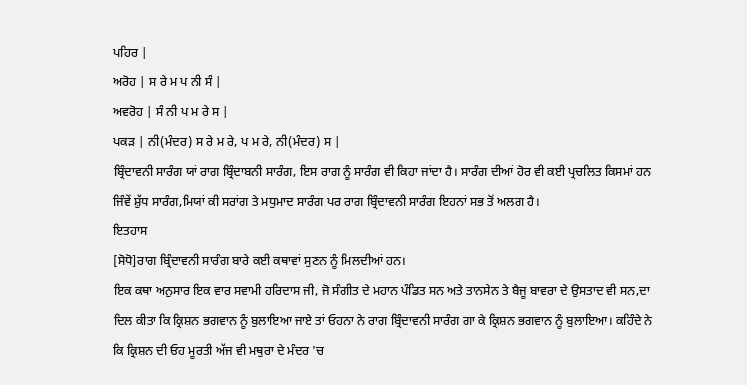ਪਹਿਰ |
ਅਰੋਹ | ਸ ਰੇ ਮ ਪ ਨੀ ਸੰ |
ਅਵਰੋਹ | ਸੰ ਨੀ ਪ ਮ ਰੇ ਸ |
ਪਕੜ | ਨੀ(ਮੰਦਰ) ਸ ਰੇ ਮ ਰੇ, ਪ ਮ ਰੇ, ਨੀ(ਮੰਦਰ) ਸ |
ਬ੍ਰਿੰਦਾਵਨੀ ਸਾਰੰਗ ਯਾਂ ਰਾਗ ਬ੍ਰਿੰਦਾਬਨੀ ਸਾਰੰਗ, ਇਸ ਰਾਗ ਨੂੰ ਸਾਰੰਗ ਵੀ ਕਿਹਾ ਜਾਂਦਾ ਹੈ। ਸਾਰੰਗ ਦੀਆਂ ਹੋਰ ਵੀ ਕਈ ਪ੍ਰਚਲਿਤ ਕਿਸਮਾਂ ਹਨ ਜਿੰਵੇਂ ਸ਼ੁੱਧ ਸਾਰੰਗ,ਮਿਯਾਂ ਕੀ ਸਰਾਂਗ ਤੇ ਮਧੁਮਾਦ ਸਾਰੰਗ ਪਰ ਰਾਗ ਬ੍ਰਿੰਦਾਵਨੀ ਸਾਰੰਗ ਇਹਨਾਂ ਸਭ ਤੋਂ ਅਲਗ ਹੈ।
ਇਤਹਾਸ
[ਸੋਧੋ]ਰਾਗ ਬ੍ਰਿੰਦਾਵਨੀ ਸਾਰੰਗ ਬਾਰੇ ਕਈ ਕਥਾਵਾਂ ਸੁਣਨ ਨੂੰ ਮਿਲਦੀਆਂ ਹਨ।
ਇਕ ਕਥਾ ਅਨੁਸਾਰ ਇਕ ਵਾਰ ਸਵਾਮੀ ਹਰਿਦਾਸ ਜੀ, ਜੋ ਸੰਗੀਤ ਦੇ ਮਹਾਨ ਪੰਡਿਤ ਸਨ ਅਤੇ ਤਾਨਸੇਨ ਤੇ ਬੈਜੂ ਬਾਵਰਾ ਦੇ ਉਸਤਾਦ ਵੀ ਸਨ,ਦਾ ਦਿਲ ਕੀਤਾ ਕਿ ਕ੍ਰਿਸ਼ਨ ਭਗਵਾਨ ਨੂੰ ਬੁਲਾਇਆ ਜਾਏ ਤਾਂ ਓਹਨਾ ਨੇ ਰਾਗ ਬ੍ਰਿੰਦਾਵਨੀ ਸਾਰੰਗ ਗਾ ਕੇ ਕ੍ਰਿਸ਼ਨ ਭਗਵਾਨ ਨੂੰ ਬੁਲਾਇਆ। ਕਹਿੰਦੇ ਨੇ ਕਿ ਕ੍ਰਿਸ਼ਨ ਦੀ ਓਹ ਮੂਰਤੀ ਅੱਜ ਵੀ ਮਥੁਰਾ ਦੇ ਮੰਦਰ 'ਚ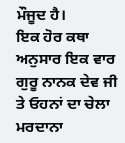ਮੌਜੂਦ ਹੈ।
ਇਕ ਹੋਰ ਕਥਾ ਅਨੁਸਾਰ ਇਕ ਵਾਰ ਗੁਰੂ ਨਾਨਕ ਦੇਵ ਜੀ ਤੇ ਓਹਨਾਂ ਦਾ ਚੇਲਾ ਮਰਦਾਨਾ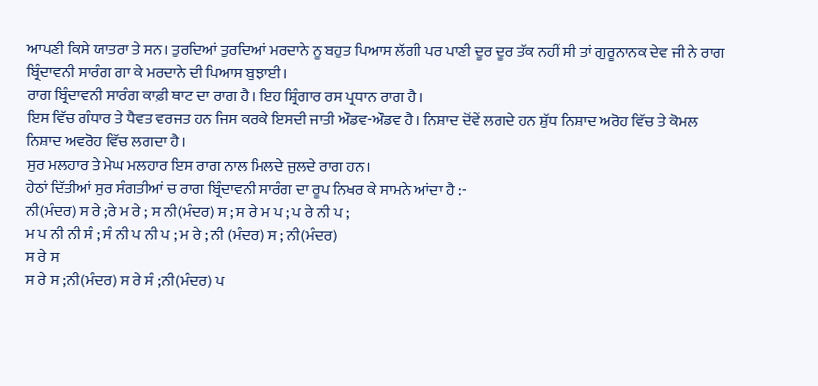ਆਪਣੀ ਕਿਸੇ ਯਾਤਰਾ ਤੇ ਸਨ। ਤੁਰਦਿਆਂ ਤੁਰਦਿਆਂ ਮਰਦਾਨੇ ਨੂ ਬਹੁਤ ਪਿਆਸ ਲੱਗੀ ਪਰ ਪਾਣੀ ਦੂਰ ਦੂਰ ਤੱਕ ਨਹੀਂ ਸੀ ਤਾਂ ਗੁਰੂਨਾਨਕ ਦੇਵ ਜੀ ਨੇ ਰਾਗ ਬ੍ਰਿੰਦਾਵਨੀ ਸਾਰੰਗ ਗਾ ਕੇ ਮਰਦਾਨੇ ਦੀ ਪਿਆਸ ਬੁਝਾਈ।
ਰਾਗ ਬ੍ਰਿੰਦਾਵਨੀ ਸਾਰੰਗ ਕਾਫ਼ੀ ਥਾਟ ਦਾ ਰਾਗ ਹੈ। ਇਹ ਸ਼੍ਰਿੰਗਾਰ ਰਸ ਪ੍ਰਧਾਨ ਰਾਗ ਹੈ।
ਇਸ ਵਿੱਚ ਗੰਧਾਰ ਤੇ ਧੈਵਤ ਵਰਜਤ ਹਨ ਜਿਸ ਕਰਕੇ ਇਸਦੀ ਜਾਤੀ ਔਡਵ-ਔਡਵ ਹੈ। ਨਿਸ਼ਾਦ ਦੋਂਵੇਂ ਲਗਦੇ ਹਨ ਸ਼ੁੱਧ ਨਿਸ਼ਾਦ ਅਰੋਹ ਵਿੱਚ ਤੇ ਕੋਮਲ ਨਿਸ਼ਾਦ ਅਵਰੋਹ ਵਿੱਚ ਲਗਦਾ ਹੈ।
ਸੁਰ ਮਲਹਾਰ ਤੇ ਮੇਘ ਮਲਹਾਰ ਇਸ ਰਾਗ ਨਾਲ ਮਿਲਦੇ ਜੁਲਦੇ ਰਾਗ ਹਨ।
ਹੇਠਾਂ ਦਿੱਤੀਆਂ ਸੁਰ ਸੰਗਤੀਆਂ ਚ ਰਾਗ ਬ੍ਰਿੰਦਾਵਨੀ ਸਾਰੰਗ ਦਾ ਰੂਪ ਨਿਖਰ ਕੇ ਸਾਮਨੇ ਆਂਦਾ ਹੈ :-
ਨੀ(ਮੰਦਰ) ਸ ਰੇ ;ਰੇ ਮ ਰੇ ; ਸ ਨੀ(ਮੰਦਰ) ਸ ; ਸ ਰੇ ਮ ਪ ; ਪ ਰੇ ਨੀ ਪ ;
ਮ ਪ ਨੀ ਨੀ ਸੰ ; ਸੰ ਨੀ ਪ ਨੀ ਪ ; ਮ ਰੇ ; ਨੀ (ਮੰਦਰ) ਸ ; ਨੀ(ਮੰਦਰ)
ਸ ਰੇ ਸ
ਸ ਰੇ ਸ ;ਨੀ(ਮੰਦਰ) ਸ ਰੇ ਸੰ ;ਨੀ(ਮੰਦਰ) ਪ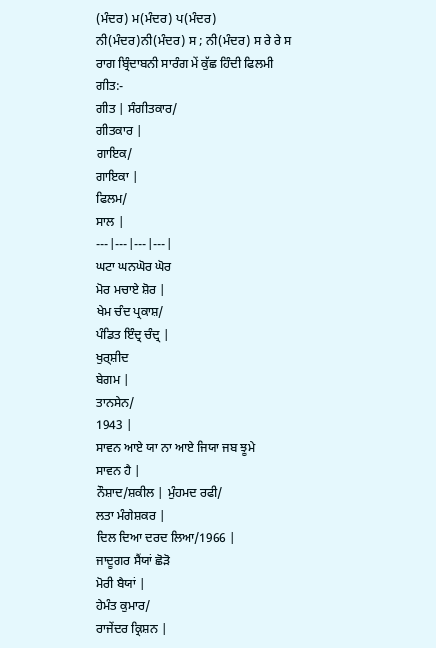(ਮੰਦਰ) ਮ(ਮੰਦਰ) ਪ(ਮੰਦਰ) ਨੀ(ਮੰਦਰ)ਨੀ(ਮੰਦਰ) ਸ ; ਨੀ(ਮੰਦਰ) ਸ ਰੇ ਰੇ ਸ
ਰਾਗ ਬ੍ਰਿੰਦਾਬਨੀ ਸਾਰੰਗ ਮੇਂ ਕੁੱਛ ਹਿੰਦੀ ਫਿਲਮੀ ਗੀਤ:-
ਗੀਤ | ਸੰਗੀਤਕਾਰ/
ਗੀਤਕਾਰ |
ਗਾਇਕ/
ਗਾਇਕਾ |
ਫਿਲਮ/
ਸਾਲ |
---|---|---|---|
ਘਟਾ ਘਨਘੋਰ ਘੋਰ
ਮੋਰ ਮਚਾਏ ਸ਼ੋਰ |
ਖੇਮ ਚੰਦ ਪ੍ਰਕਾਸ਼/
ਪੰਡਿਤ ਇੰਦ੍ਰ ਚੰਦ੍ਰ |
ਖੁਰ੍ਸ਼ੀਦ
ਬੇਗਮ |
ਤਾਨਸੇਨ/
1943 |
ਸਾਵਨ ਆਏ ਯਾ ਨਾ ਆਏ ਜਿਯਾ ਜਬ ਝੂਮੇ
ਸਾਵਨ ਹੈ |
ਨੌਸ਼ਾਦ/ਸ਼ਕੀਲ | ਮੁੰਹਮਦ ਰਫੀ/
ਲਤਾ ਮੰਗੇਸ਼ਕਰ |
ਦਿਲ ਦਿਆ ਦਰਦ ਲਿਆ/1966 |
ਜਾਦੂਗਰ ਸੈਂਯਾਂ ਛੋੜੋ
ਮੋਰੀ ਬੈਯਾਂ |
ਹੇਮੰਤ ਕੁਮਾਰ/
ਰਾਜੇਂਦਰ ਕ੍ਰਿਸ਼ਨ |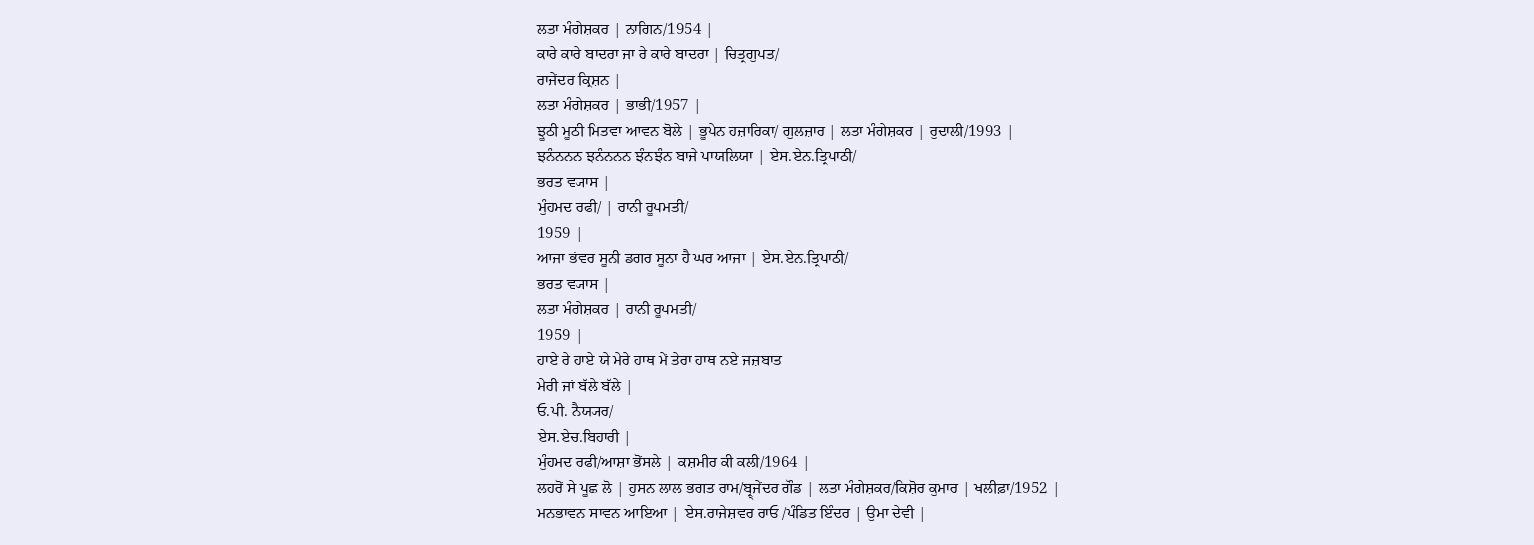ਲਤਾ ਮੰਗੇਸ਼ਕਰ | ਨਾਗਿਨ/1954 |
ਕਾਰੇ ਕਾਰੇ ਬਾਦਰਾ ਜਾ ਰੇ ਕਾਰੇ ਬਾਦਰਾ | ਚਿਤ੍ਰਗੁਪਤ/
ਰਾਜੇਂਦਰ ਕ੍ਰਿਸ਼ਨ |
ਲਤਾ ਮੰਗੇਸ਼ਕਰ | ਭਾਭੀ/1957 |
ਝੂਠੀ ਮੂਠੀ ਮਿਤਵਾ ਆਵਨ ਬੋਲੇ | ਭੂਪੇਨ ਹਜ਼ਾਰਿਕਾ/ ਗੁਲਜ਼ਾਰ | ਲਤਾ ਮੰਗੇਸ਼ਕਰ | ਰੁਦਾਲੀ/1993 |
ਝਨੰਨਨਨ ਝਨੰਨਨਨ ਝੰਨਝੰਨ ਬਾਜੇ ਪਾਯਲਿਯਾ | ਏਸ.ਏਨ.ਤ੍ਰਿਪਾਠੀ/
ਭਰਤ ਵ੍ਯਾਸ |
ਮੁੰਹਮਦ ਰਫੀ/ | ਰਾਨੀ ਰੂਪਮਤੀ/
1959 |
ਆਜਾ ਭਂਵਰ ਸੂਨੀ ਡਗਰ ਸੂਨਾ ਹੈ ਘਰ ਆਜਾ | ਏਸ.ਏਨ.ਤ੍ਰਿਪਾਠੀ/
ਭਰਤ ਵ੍ਯਾਸ |
ਲਤਾ ਮੰਗੇਸ਼ਕਰ | ਰਾਨੀ ਰੂਪਮਤੀ/
1959 |
ਹਾਏ ਰੇ ਹਾਏ ਯੇ ਮੇਰੇ ਹਾਥ ਮੇਂ ਤੇਰਾ ਹਾਥ ਨਏ ਜਜ਼ਬਾਤ
ਮੇਰੀ ਜਾਂ ਬੱਲੇ ਬੱਲੇ |
ਓ.ਪੀ. ਨੈਯ੍ਯਰ/
ਏਸ.ਏਚ.ਬਿਹਾਰੀ |
ਮੁੰਹਮਦ ਰਫੀ/ਆਸ਼ਾ ਭੋਂਸਲੇ | ਕਸ਼ਮੀਰ ਕੀ ਕਲੀ/1964 |
ਲਹਰੋਂ ਸੇ ਪੂਛ ਲੋ | ਹੁਸਨ ਲਾਲ ਭਗਤ ਰਾਮ/ਬ੍ਰ੍ਜੇਂਦਰ ਗੌਡ | ਲਤਾ ਮੰਗੇਸ਼ਕਰ/ਕਿਸ਼ੋਰ ਕੁਮਾਰ | ਖਲੀਫ਼ਾ/1952 |
ਮਨਭਾਵਨ ਸਾਵਨ ਆਇਆ | ਏਸ.ਰਾਜੇਸ਼ਵਰ ਰਾਓ /ਪੰਡਿਤ ਇੰਦਰ | ਉਮਾ ਦੇਵੀ |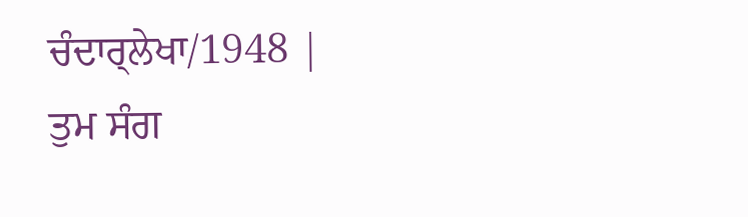ਚੰਦਾਰ੍ਲੇਖਾ/1948 |
ਤੁਮ ਸੰਗ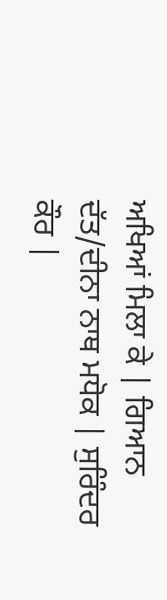ਅਖਿਆਂ ਮਿਲਾ ਕੇ | ਗਿਆਨ ਦੱਤ/ਦੀਨਾ ਨਾਥ ਮਧੋਕ | ਸੁਰਿੰਦਰ ਕੌਰ |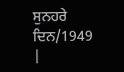ਸੁਨਹਰੇ ਦਿਨ/1949 |